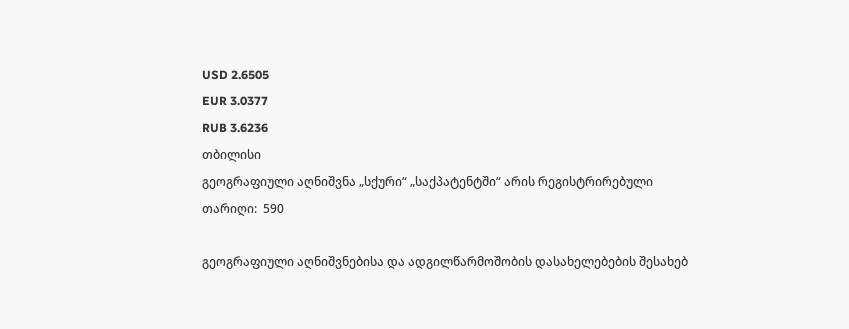USD 2.6505
EUR 3.0377
RUB 3.6236
თბილისი
გეოგრაფიული აღნიშვნა „სქური“ „საქპატენტში“ არის რეგისტრირებული
თარიღი:  590

გეოგრაფიული აღნიშვნებისა და ადგილწარმოშობის დასახელებების შესახებ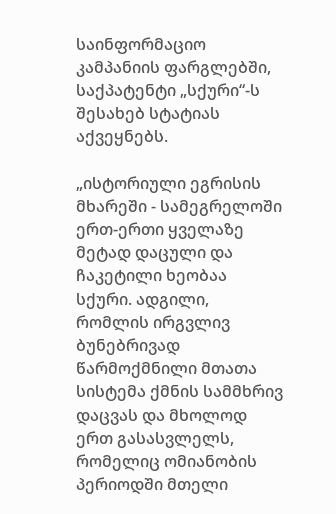საინფორმაციო კამპანიის ფარგლებში, საქპატენტი „სქური“-ს შესახებ სტატიას აქვეყნებს.

„ისტორიული ეგრისის მხარეში - სამეგრელოში ერთ-ერთი ყველაზე მეტად დაცული და ჩაკეტილი ხეობაა სქური. ადგილი, რომლის ირგვლივ ბუნებრივად წარმოქმნილი მთათა სისტემა ქმნის სამმხრივ დაცვას და მხოლოდ ერთ გასასვლელს, რომელიც ომიანობის პერიოდში მთელი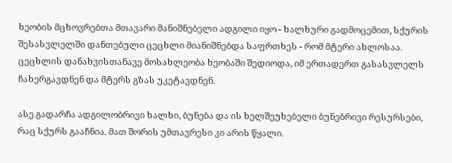ხეობის მცხოვრებთა მთავარი მანიშნებელი ადგილი იყო - ხალხური გადმოცემით, სქურის შესასვლელში დანთებული ცეცხლი მიანიშნებდა საფრთხეს - რომ მტერი ახლოსაა. ცეცხლის დანახვისთანავე მოსახლეობა ხეობაში შედიოდა, იმ ერთადერთ გასასვლელს ჩახერგავდნენ და მტერს გზას უკეტავდნენ.

ასე გადარჩა ადგილობრივი ხალხი, ბუნება და ის ხელშეუხებელი ბუნებრივი რესურსები, რაც სქურს გააჩნია. მათ შორის უმთავრესი კი არის წყალი.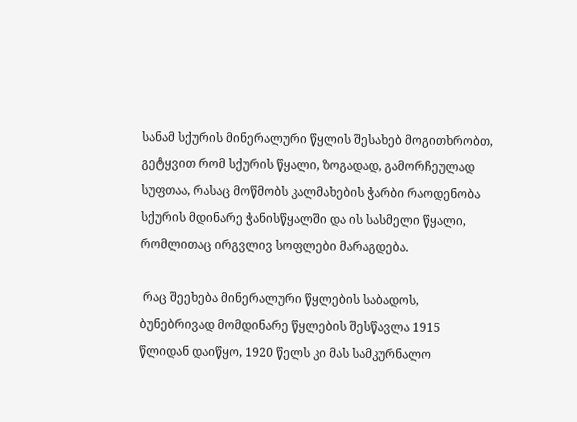სანამ სქურის მინერალური წყლის შესახებ მოგითხრობთ, გეტყვით რომ სქურის წყალი, ზოგადად, გამორჩეულად სუფთაა, რასაც მოწმობს კალმახების ჭარბი რაოდენობა სქურის მდინარე ჭანისწყალში და ის სასმელი წყალი, რომლითაც ირგვლივ სოფლები მარაგდება.

 რაც შეეხება მინერალური წყლების საბადოს, ბუნებრივად მომდინარე წყლების შესწავლა 1915 წლიდან დაიწყო, 1920 წელს კი მას სამკურნალო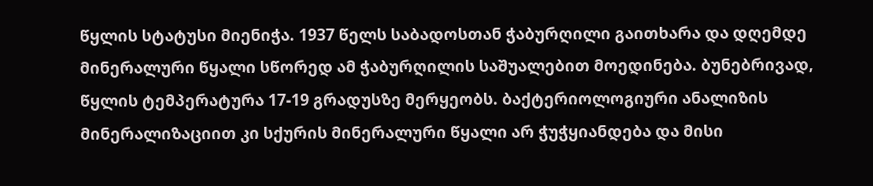წყლის სტატუსი მიენიჭა. 1937 წელს საბადოსთან ჭაბურღილი გაითხარა და დღემდე მინერალური წყალი სწორედ ამ ჭაბურღილის საშუალებით მოედინება. ბუნებრივად, წყლის ტემპერატურა 17-19 გრადუსზე მერყეობს. ბაქტერიოლოგიური ანალიზის მინერალიზაციით კი სქურის მინერალური წყალი არ ჭუჭყიანდება და მისი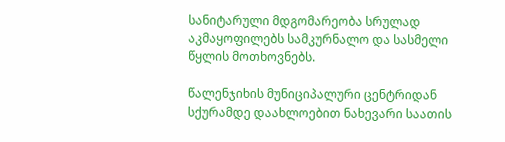სანიტარული მდგომარეობა სრულად აკმაყოფილებს სამკურნალო და სასმელი წყლის მოთხოვნებს.

წალენჯიხის მუნიციპალური ცენტრიდან სქურამდე დაახლოებით ნახევარი საათის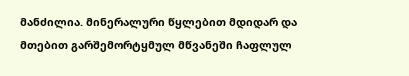მანძილია. მინერალური წყლებით მდიდარ და მთებით გარშემორტყმულ მწვანეში ჩაფლულ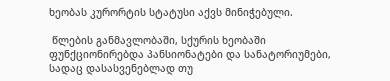ხეობას კურორტის სტატუსი აქვს მინიჭებული.

 წლების განმავლობაში, სქურის ხეობაში ფუნქციონირებდა პანსიონატები და სანატორიუმები, სადაც დასასვენებლად თუ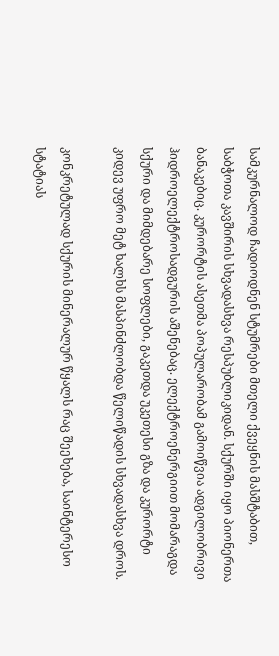სამკურნალოდ ჩადიოდნენ სტუმრები მთელი ქვეყნის მასშტაბით, საბჭოთა კავშირის სხვადასხვა რესპუბლიკიდან. სქურში იყო პიონერთა ბანაკებიც. კურორტის ასეთმა პოპულარობამ გამოიწვია ადგილობრივი ჰიდროელექტროსადგურის აშენებაც. ელექტროენერგიით მომარაგდა სქური და მიმდებარე სოფლები, გაკეთდა უკეთესი გზა და კურორტი კიდევ უფრო მეტ ხალხს მასპინძლობდა წელიწადის სხვადასხვა დროს.

კონკრეტულად სქურის მინერალურ წყალს რაც შეეხება, საინტერესო სტატიას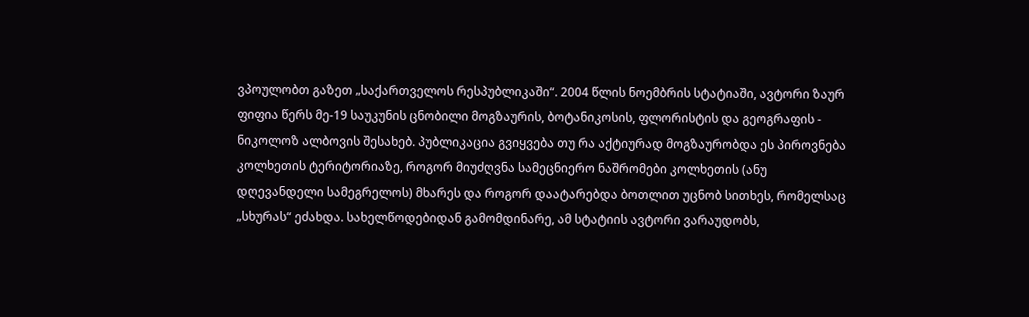ვპოულობთ გაზეთ „საქართველოს რესპუბლიკაში“. 2004 წლის ნოემბრის სტატიაში, ავტორი ზაურ ფიფია წერს მე-19 საუკუნის ცნობილი მოგზაურის, ბოტანიკოსის, ფლორისტის და გეოგრაფის - ნიკოლოზ ალბოვის შესახებ. პუბლიკაცია გვიყვება თუ რა აქტიურად მოგზაურობდა ეს პიროვნება კოლხეთის ტერიტორიაზე, როგორ მიუძღვნა სამეცნიერო ნაშრომები კოლხეთის (ანუ დღევანდელი სამეგრელოს) მხარეს და როგორ დაატარებდა ბოთლით უცნობ სითხეს, რომელსაც „სხურას“ ეძახდა. სახელწოდებიდან გამომდინარე, ამ სტატიის ავტორი ვარაუდობს,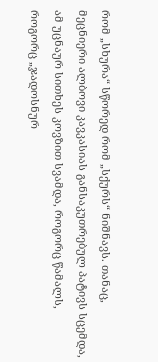რომ „სხურა“ სწორედ რომ „სქურს“ ნიშნავს. თანაც, მეცნიერი ალბოვი კავკასიას განსაკუთრებულ პატივს სცემდა, ამ უცნაურ სითხეს კოვზით სვამდა, როგორც წამალს, როგორც „ჯადოსნურ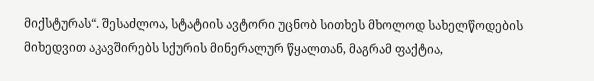მიქსტურას“. შესაძლოა, სტატიის ავტორი უცნობ სითხეს მხოლოდ სახელწოდების მიხედვით აკავშირებს სქურის მინერალურ წყალთან, მაგრამ ფაქტია,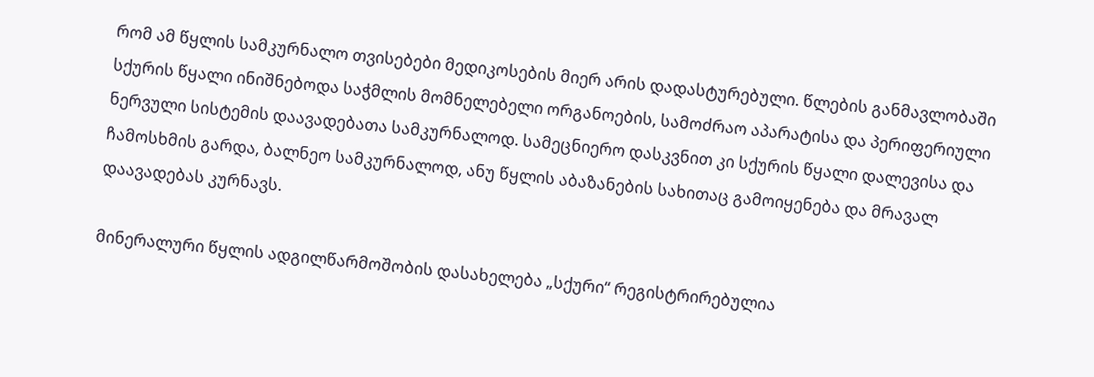რომ ამ წყლის სამკურნალო თვისებები მედიკოსების მიერ არის დადასტურებული. წლების განმავლობაში სქურის წყალი ინიშნებოდა საჭმლის მომნელებელი ორგანოების, სამოძრაო აპარატისა და პერიფერიული ნერვული სისტემის დაავადებათა სამკურნალოდ. სამეცნიერო დასკვნით კი სქურის წყალი დალევისა და ჩამოსხმის გარდა, ბალნეო სამკურნალოდ, ანუ წყლის აბაზანების სახითაც გამოიყენება და მრავალ დაავადებას კურნავს.

მინერალური წყლის ადგილწარმოშობის დასახელება „სქური“ რეგისტრირებულია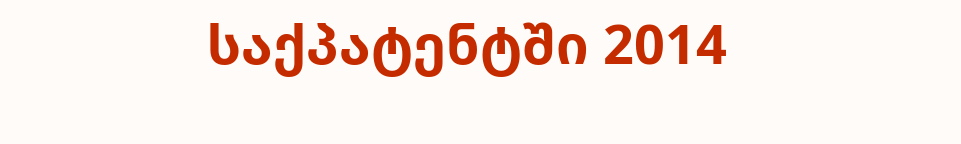საქპატენტში 2014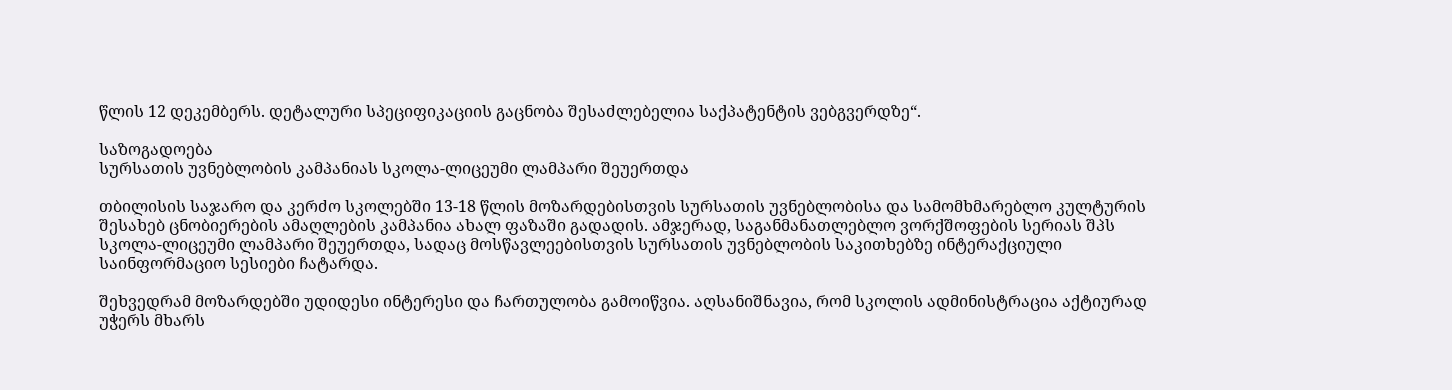წლის 12 დეკემბერს. დეტალური სპეციფიკაციის გაცნობა შესაძლებელია საქპატენტის ვებგვერდზე“.

საზოგადოება
სურსათის უვნებლობის კამპანიას სკოლა-ლიცეუმი ლამპარი შეუერთდა

თბილისის საჯარო და კერძო სკოლებში 13-18 წლის მოზარდებისთვის სურსათის უვნებლობისა და სამომხმარებლო კულტურის შესახებ ცნობიერების ამაღლების კამპანია ახალ ფაზაში გადადის. ამჯერად, საგანმანათლებლო ვორქშოფების სერიას შპს სკოლა-ლიცეუმი ლამპარი შეუერთდა, სადაც მოსწავლეებისთვის სურსათის უვნებლობის საკითხებზე ინტერაქციული საინფორმაციო სესიები ჩატარდა.

შეხვედრამ მოზარდებში უდიდესი ინტერესი და ჩართულობა გამოიწვია. აღსანიშნავია, რომ სკოლის ადმინისტრაცია აქტიურად უჭერს მხარს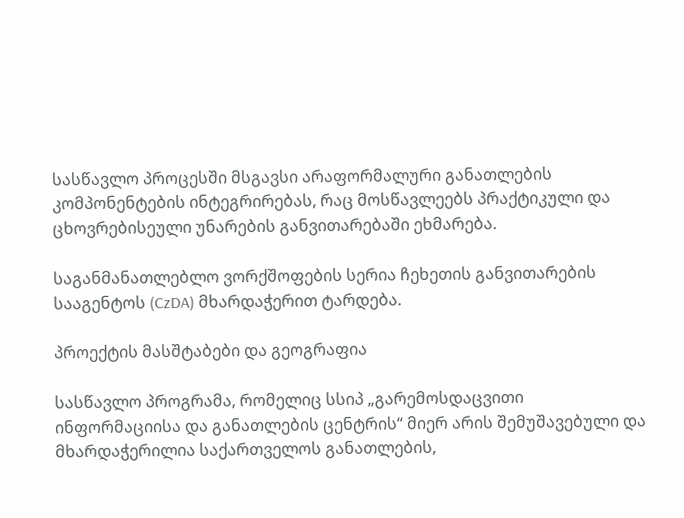სასწავლო პროცესში მსგავსი არაფორმალური განათლების კომპონენტების ინტეგრირებას, რაც მოსწავლეებს პრაქტიკული და ცხოვრებისეული უნარების განვითარებაში ეხმარება.

საგანმანათლებლო ვორქშოფების სერია ჩეხეთის განვითარების სააგენტოს (CzDA) მხარდაჭერით ტარდება.

პროექტის მასშტაბები და გეოგრაფია

სასწავლო პროგრამა, რომელიც სსიპ „გარემოსდაცვითი ინფორმაციისა და განათლების ცენტრის“ მიერ არის შემუშავებული და მხარდაჭერილია საქართველოს განათლების,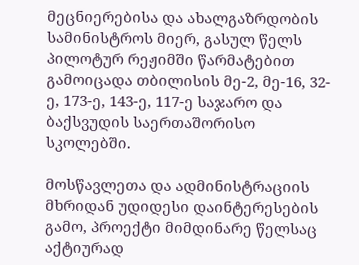მეცნიერებისა და ახალგაზრდობის სამინისტროს მიერ, გასულ წელს პილოტურ რეჟიმში წარმატებით გამოიცადა თბილისის მე-2, მე-16, 32-ე, 173-ე, 143-ე, 117-ე საჯარო და ბაქსვუდის საერთაშორისო სკოლებში.

მოსწავლეთა და ადმინისტრაციის მხრიდან უდიდესი დაინტერესების გამო, პროექტი მიმდინარე წელსაც აქტიურად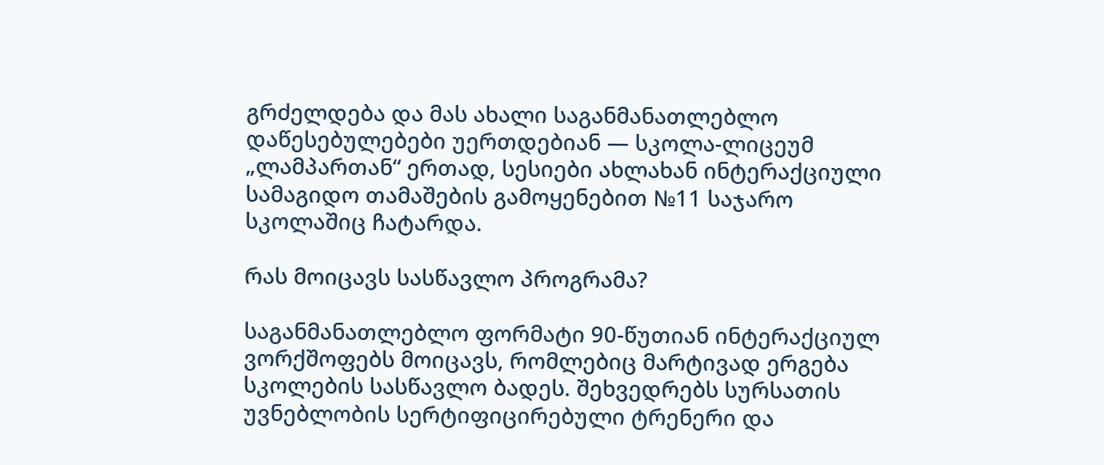გრძელდება და მას ახალი საგანმანათლებლო დაწესებულებები უერთდებიან — სკოლა-ლიცეუმ „ლამპართან“ ერთად, სესიები ახლახან ინტერაქციული სამაგიდო თამაშების გამოყენებით №11 საჯარო სკოლაშიც ჩატარდა.

რას მოიცავს სასწავლო პროგრამა?

საგანმანათლებლო ფორმატი 90-წუთიან ინტერაქციულ ვორქშოფებს მოიცავს, რომლებიც მარტივად ერგება სკოლების სასწავლო ბადეს. შეხვედრებს სურსათის უვნებლობის სერტიფიცირებული ტრენერი და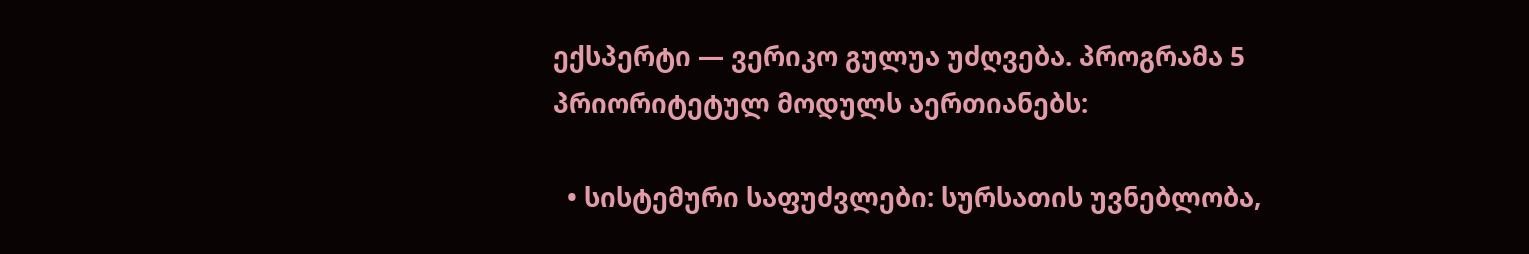ექსპერტი — ვერიკო გულუა უძღვება. პროგრამა 5 პრიორიტეტულ მოდულს აერთიანებს:

  • სისტემური საფუძვლები: სურსათის უვნებლობა,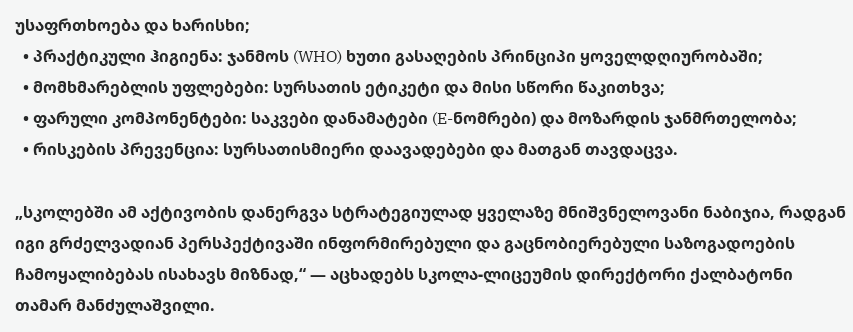უსაფრთხოება და ხარისხი;
  • პრაქტიკული ჰიგიენა: ჯანმოს (WHO) ხუთი გასაღების პრინციპი ყოველდღიურობაში;
  • მომხმარებლის უფლებები: სურსათის ეტიკეტი და მისი სწორი წაკითხვა;
  • ფარული კომპონენტები: საკვები დანამატები (E-ნომრები) და მოზარდის ჯანმრთელობა;
  • რისკების პრევენცია: სურსათისმიერი დაავადებები და მათგან თავდაცვა.

„სკოლებში ამ აქტივობის დანერგვა სტრატეგიულად ყველაზე მნიშვნელოვანი ნაბიჯია, რადგან იგი გრძელვადიან პერსპექტივაში ინფორმირებული და გაცნობიერებული საზოგადოების ჩამოყალიბებას ისახავს მიზნად,“ — აცხადებს სკოლა-ლიცეუმის დირექტორი ქალბატონი თამარ მანძულაშვილი.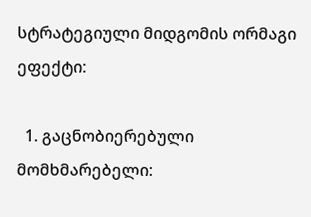სტრატეგიული მიდგომის ორმაგი ეფექტი:

  1. გაცნობიერებული მომხმარებელი: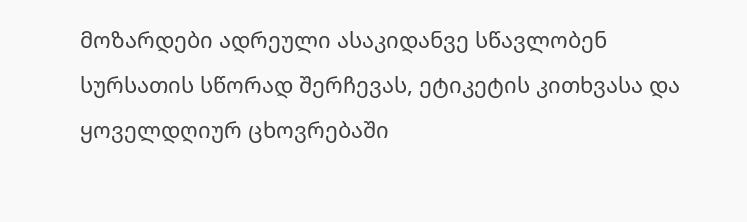მოზარდები ადრეული ასაკიდანვე სწავლობენ სურსათის სწორად შერჩევას, ეტიკეტის კითხვასა და ყოველდღიურ ცხოვრებაში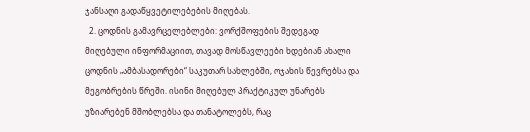ჯანსაღი გადაწყვეტილებების მიღებას.
  2. ცოდნის გამავრცელებლები: ვორქშოფების შედეგად მიღებული ინფორმაციით, თავად მოსწავლეები ხდებიან ახალი ცოდნის „ამბასადორები“ საკუთარ სახლებში, ოჯახის წევრებსა და მეგობრების წრეში. ისინი მიღებულ პრაქტიკულ უნარებს უზიარებენ მშობლებსა და თანატოლებს, რაც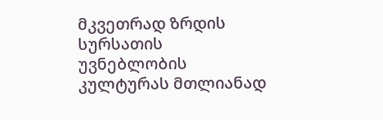მკვეთრად ზრდის სურსათის უვნებლობის კულტურას მთლიანად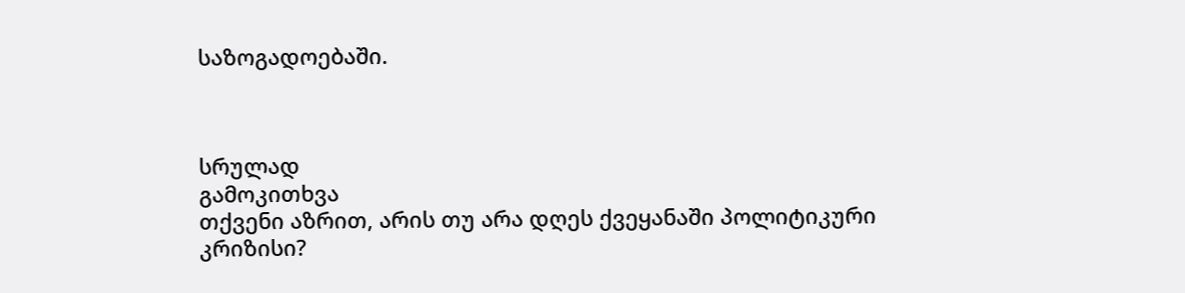საზოგადოებაში.



სრულად
გამოკითხვა
თქვენი აზრით, არის თუ არა დღეს ქვეყანაში პოლიტიკური კრიზისი?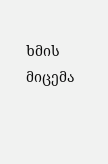ხმის მიცემა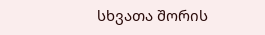სხვათა შორის